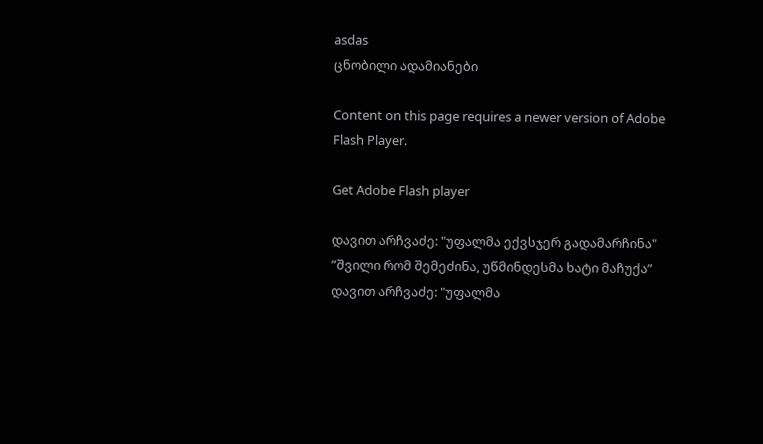asdas
ცნობილი ადამიანები

Content on this page requires a newer version of Adobe Flash Player.

Get Adobe Flash player

დავით არჩვაძე: "უფალმა ექვსჯერ გადამარჩინა"
”შვილი რომ შემეძინა, უწმინდესმა ხატი მაჩუქა”
დავით არჩვაძე: "უფალმა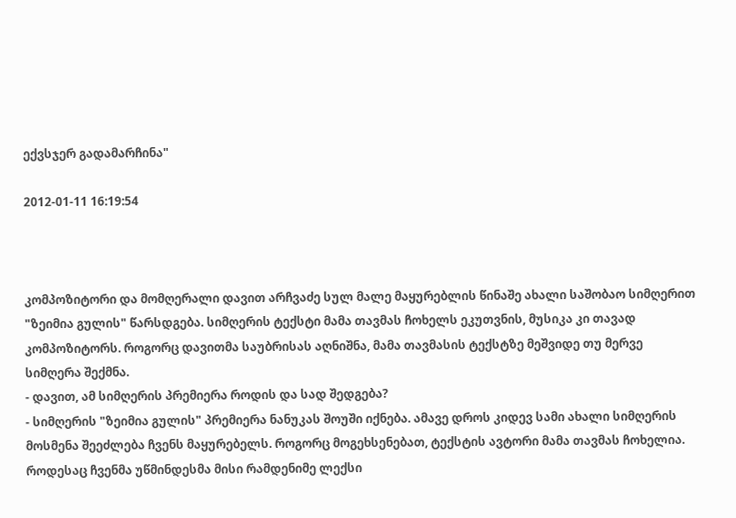ექვსჯერ გადამარჩინა"

2012-01-11 16:19:54



კომპოზიტორი და მომღერალი დავით არჩვაძე სულ მალე მაყურებლის წინაშე ახალი საშობაო სიმღერით "ზეიმია გულის" წარსდგება. სიმღერის ტექსტი მამა თავმას ჩოხელს ეკუთვნის, მუსიკა კი თავად კომპოზიტორს. როგორც დავითმა საუბრისას აღნიშნა, მამა თავმასის ტექსტზე მეშვიდე თუ მერვე სიმღერა შექმნა.
- დავით, ამ სიმღერის პრემიერა როდის და სად შედგება?
- სიმღერის "ზეიმია გულის" პრემიერა ნანუკას შოუში იქნება. ამავე დროს კიდევ სამი ახალი სიმღერის მოსმენა შეეძლება ჩვენს მაყურებელს. როგორც მოგეხსენებათ, ტექსტის ავტორი მამა თავმას ჩოხელია. როდესაც ჩვენმა უწმინდესმა მისი რამდენიმე ლექსი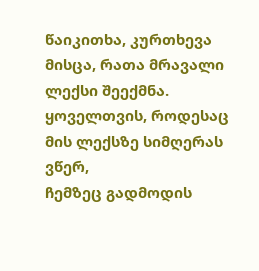წაიკითხა, კურთხევა მისცა, რათა მრავალი ლექსი შეექმნა. ყოველთვის, როდესაც მის ლექსზე სიმღერას ვწერ,
ჩემზეც გადმოდის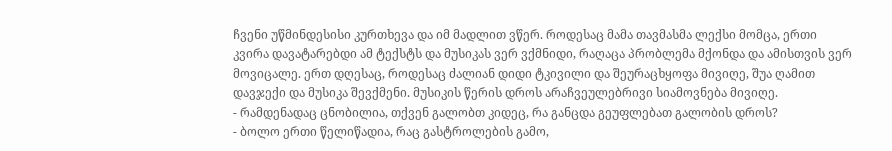ჩვენი უწმინდესისი კურთხევა და იმ მადლით ვწერ. როდესაც მამა თავმასმა ლექსი მომცა, ერთი კვირა დავატარებდი ამ ტექსტს და მუსიკას ვერ ვქმნიდი, რაღაცა პრობლემა მქონდა და ამისთვის ვერ მოვიცალე. ერთ დღესაც, როდესაც ძალიან დიდი ტკივილი და შეურაცხყოფა მივიღე, შუა ღამით დავჯექი და მუსიკა შევქმენი. მუსიკის წერის დროს არაჩვეულებრივი სიამოვნება მივიღე.
- რამდენადაც ცნობილია, თქვენ გალობთ კიდეც, რა განცდა გეუფლებათ გალობის დროს?
- ბოლო ერთი წელიწადია, რაც გასტროლების გამო,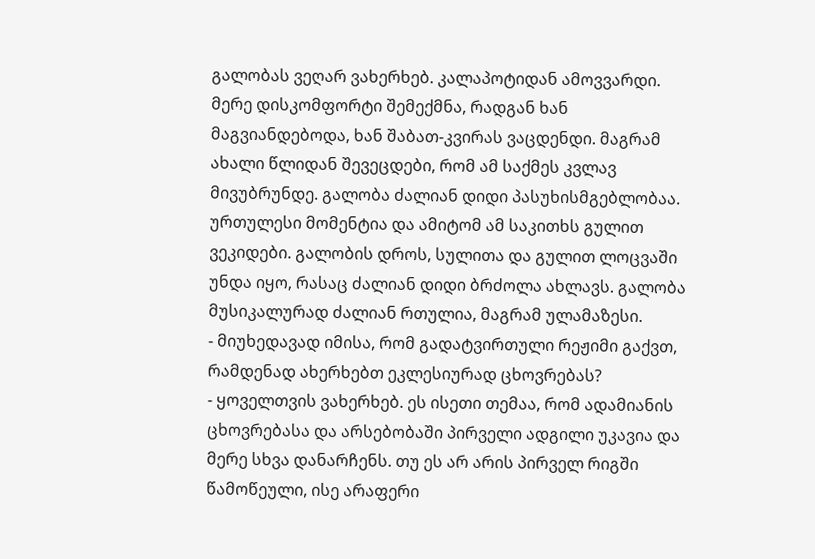გალობას ვეღარ ვახერხებ. კალაპოტიდან ამოვვარდი. მერე დისკომფორტი შემექმნა, რადგან ხან მაგვიანდებოდა, ხან შაბათ-კვირას ვაცდენდი. მაგრამ ახალი წლიდან შევეცდები, რომ ამ საქმეს კვლავ მივუბრუნდე. გალობა ძალიან დიდი პასუხისმგებლობაა. ურთულესი მომენტია და ამიტომ ამ საკითხს გულით ვეკიდები. გალობის დროს, სულითა და გულით ლოცვაში უნდა იყო, რასაც ძალიან დიდი ბრძოლა ახლავს. გალობა მუსიკალურად ძალიან რთულია, მაგრამ ულამაზესი.
- მიუხედავად იმისა, რომ გადატვირთული რეჟიმი გაქვთ, რამდენად ახერხებთ ეკლესიურად ცხოვრებას?
- ყოველთვის ვახერხებ. ეს ისეთი თემაა, რომ ადამიანის ცხოვრებასა და არსებობაში პირველი ადგილი უკავია და მერე სხვა დანარჩენს. თუ ეს არ არის პირველ რიგში წამოწეული, ისე არაფერი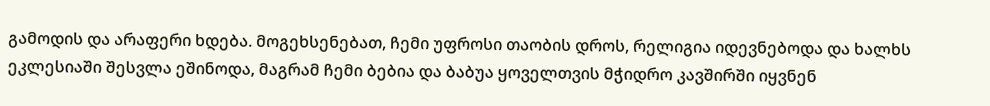გამოდის და არაფერი ხდება. მოგეხსენებათ, ჩემი უფროსი თაობის დროს, რელიგია იდევნებოდა და ხალხს ეკლესიაში შესვლა ეშინოდა, მაგრამ ჩემი ბებია და ბაბუა ყოველთვის მჭიდრო კავშირში იყვნენ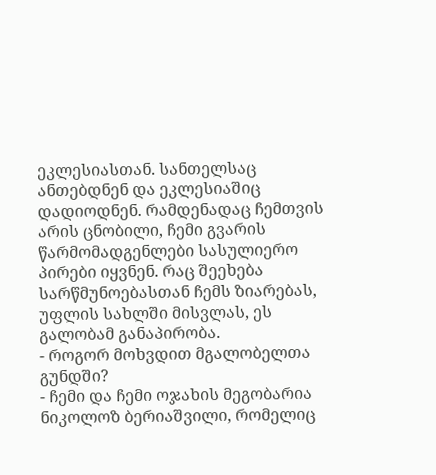ეკლესიასთან. სანთელსაც ანთებდნენ და ეკლესიაშიც დადიოდნენ. რამდენადაც ჩემთვის არის ცნობილი, ჩემი გვარის წარმომადგენლები სასულიერო პირები იყვნენ. რაც შეეხება სარწმუნოებასთან ჩემს ზიარებას, უფლის სახლში მისვლას, ეს გალობამ განაპირობა.
- როგორ მოხვდით მგალობელთა გუნდში?
- ჩემი და ჩემი ოჯახის მეგობარია ნიკოლოზ ბერიაშვილი, რომელიც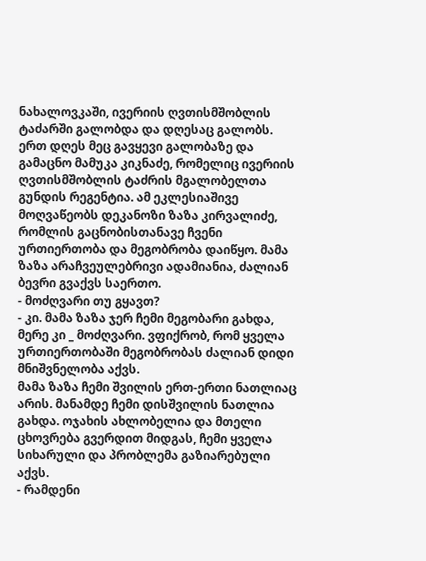ნახალოვკაში, ივერიის ღვთისმშობლის ტაძარში გალობდა და დღესაც გალობს. ერთ დღეს მეც გავყევი გალობაზე და გამაცნო მამუკა კიკნაძე, რომელიც ივერიის ღვთისმშობლის ტაძრის მგალობელთა გუნდის რეგენტია. ამ ეკლესიაშივე მოღვაწეობს დეკანოზი ზაზა კირვალიძე, რომლის გაცნობისთანავე ჩვენი ურთიერთობა და მეგობრობა დაიწყო. მამა ზაზა არაჩვეულებრივი ადამიანია, ძალიან ბევრი გვაქვს საერთო.
- მოძღვარი თუ გყავთ?
- კი. მამა ზაზა ჯერ ჩემი მეგობარი გახდა, მერე კი _ მოძღვარი. ვფიქრობ, რომ ყველა ურთიერთობაში მეგობრობას ძალიან დიდი მნიშვნელობა აქვს.
მამა ზაზა ჩემი შვილის ერთ-ერთი ნათლიაც არის. მანამდე ჩემი დისშვილის ნათლია გახდა. ოჯახის ახლობელია და მთელი ცხოვრება გვერდით მიდგას, ჩემი ყველა სიხარული და პრობლემა გაზიარებული აქვს.
- რამდენი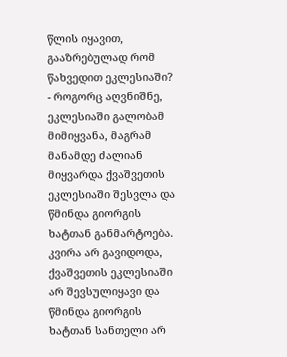წლის იყავით, გააზრებულად რომ წახვედით ეკლესიაში?
- როგორც აღვნიშნე, ეკლესიაში გალობამ მიმიყვანა, მაგრამ მანამდე ძალიან მიყვარდა ქვაშვეთის ეკლესიაში შესვლა და წმინდა გიორგის ხატთან განმარტოება. კვირა არ გავიდოდა, ქვაშვეთის ეკლესიაში არ შევსულიყავი და წმინდა გიორგის ხატთან სანთელი არ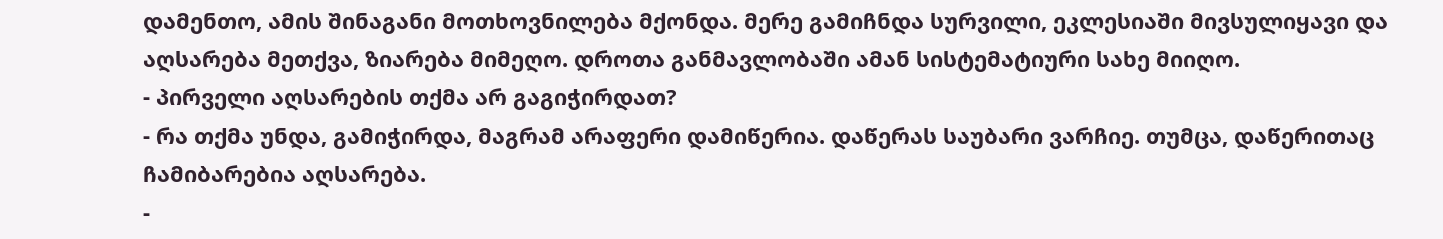დამენთო, ამის შინაგანი მოთხოვნილება მქონდა. მერე გამიჩნდა სურვილი, ეკლესიაში მივსულიყავი და აღსარება მეთქვა, ზიარება მიმეღო. დროთა განმავლობაში ამან სისტემატიური სახე მიიღო.
- პირველი აღსარების თქმა არ გაგიჭირდათ?
- რა თქმა უნდა, გამიჭირდა, მაგრამ არაფერი დამიწერია. დაწერას საუბარი ვარჩიე. თუმცა, დაწერითაც ჩამიბარებია აღსარება.
-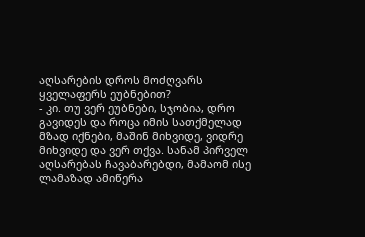აღსარების დროს მოძღვარს ყველაფერს ეუბნებით?
- კი. თუ ვერ ეუბნები, სჯობია, დრო გავიდეს და როცა იმის სათქმელად მზად იქნები, მაშინ მიხვიდე, ვიდრე მიხვიდე და ვერ თქვა. სანამ პირველ აღსარებას ჩავაბარებდი, მამაომ ისე ლამაზად ამიწერა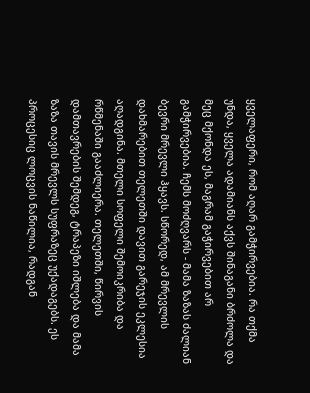ყველაფერი, რომ აღარ გამჭირვებია. რა თქმა უნდა, ყველა ადამიანს აქვს შინაგანი ბრძოლა და მეც მქონდა ეს, მაგრამ გაჭირვებით არ გამჭირვებია. ჩემს მოძღვარს - მამა ზაზას ძალიან ბევრი მრევლი ჰყავს. სწორედ, ამ მრევლის დახმარებით თელეთში დავით გარეჯის ეკლესია აღადგინა. მთელი სოფელი შემოიკრიბა და რწმენაში გააძლიერა. თელეთში, წირვის დამთავრების შემდეგ, ტრაპეზი იშლება და მამა ზაზა თავის მრევლს სუფრაზეც უქადაგებს. ეს პროცესიც ლოცვის ნაწილია, რადგან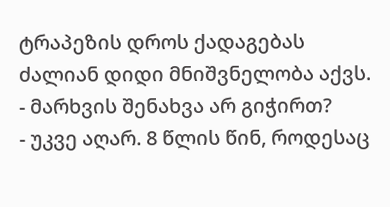ტრაპეზის დროს ქადაგებას ძალიან დიდი მნიშვნელობა აქვს.
- მარხვის შენახვა არ გიჭირთ?
- უკვე აღარ. 8 წლის წინ, როდესაც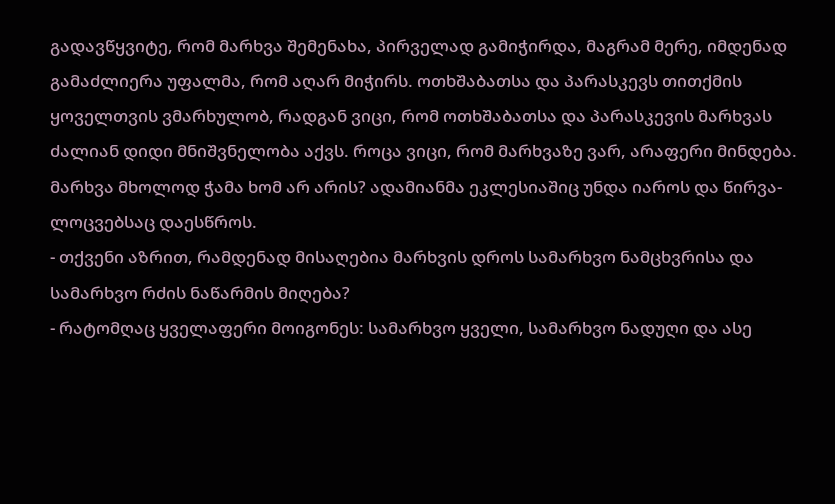გადავწყვიტე, რომ მარხვა შემენახა, პირველად გამიჭირდა, მაგრამ მერე, იმდენად გამაძლიერა უფალმა, რომ აღარ მიჭირს. ოთხშაბათსა და პარასკევს თითქმის ყოველთვის ვმარხულობ, რადგან ვიცი, რომ ოთხშაბათსა და პარასკევის მარხვას ძალიან დიდი მნიშვნელობა აქვს. როცა ვიცი, რომ მარხვაზე ვარ, არაფერი მინდება. მარხვა მხოლოდ ჭამა ხომ არ არის? ადამიანმა ეკლესიაშიც უნდა იაროს და წირვა-ლოცვებსაც დაესწროს.
- თქვენი აზრით, რამდენად მისაღებია მარხვის დროს სამარხვო ნამცხვრისა და სამარხვო რძის ნაწარმის მიღება?
- რატომღაც ყველაფერი მოიგონეს: სამარხვო ყველი, სამარხვო ნადუღი და ასე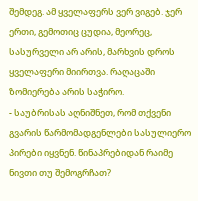შემდეგ. ამ ყველაფერს ვერ ვიგებ. ჯერ ერთი, გემოთიც ცუდია, მეორეც, სასურველი არ არის, მარხვის დროს ყველაფერი მიირთვა. რაღაცაში ზომიერება არის საჭირო.
- საუბრისას აღნიშნეთ, რომ თქვენი გვარის წარმომადგენლები სასულიერო პირები იყვნენ. წინაპრებიდან რაიმე ნივთი თუ შემოგრჩათ?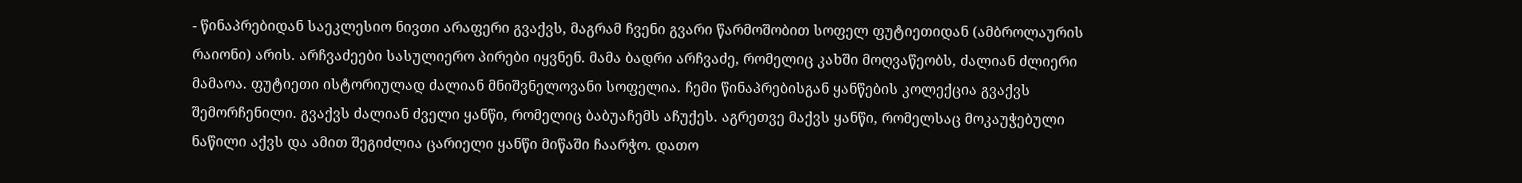- წინაპრებიდან საეკლესიო ნივთი არაფერი გვაქვს, მაგრამ ჩვენი გვარი წარმოშობით სოფელ ფუტიეთიდან (ამბროლაურის რაიონი) არის. არჩვაძეები სასულიერო პირები იყვნენ. მამა ბადრი არჩვაძე, რომელიც კახში მოღვაწეობს, ძალიან ძლიერი მამაოა. ფუტიეთი ისტორიულად ძალიან მნიშვნელოვანი სოფელია. ჩემი წინაპრებისგან ყანწების კოლექცია გვაქვს შემორჩენილი. გვაქვს ძალიან ძველი ყანწი, რომელიც ბაბუაჩემს აჩუქეს. აგრეთვე მაქვს ყანწი, რომელსაც მოკაუჭებული ნაწილი აქვს და ამით შეგიძლია ცარიელი ყანწი მიწაში ჩაარჭო. დათო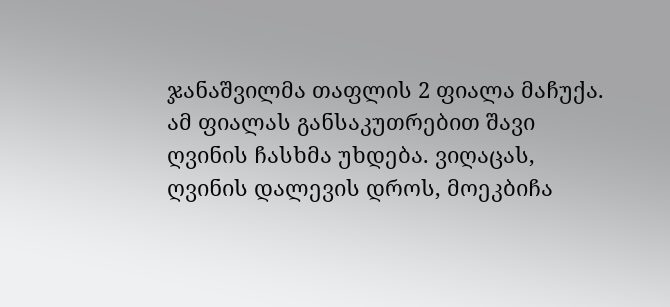ჯანაშვილმა თაფლის 2 ფიალა მაჩუქა. ამ ფიალას განსაკუთრებით შავი ღვინის ჩასხმა უხდება. ვიღაცას, ღვინის დალევის დროს, მოეკბიჩა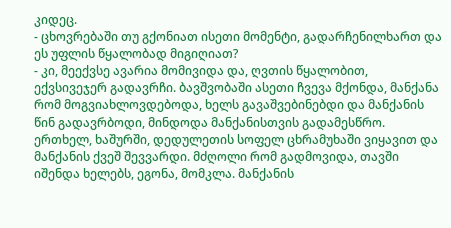კიდეც.
- ცხოვრებაში თუ გქონიათ ისეთი მომენტი, გადარჩენილხართ და ეს უფლის წყალობად მიგიღიათ?
- კი, მეექვსე ავარია მომივიდა და, ღვთის წყალობით, ექვსივეჯერ გადავრჩი. ბავშვობაში ასეთი ჩვევა მქონდა, მანქანა რომ მოგვიახლოვდებოდა, ხელს გავაშვებინებდი და მანქანის წინ გადავრბოდი, მინდოდა მანქანისთვის გადამესწრო. ერთხელ, ხაშურში, დედულეთის სოფელ ცხრამუხაში ვიყავით და მანქანის ქვეშ შევვარდი. მძღოლი რომ გადმოვიდა, თავში იშენდა ხელებს, ეგონა, მომკლა. მანქანის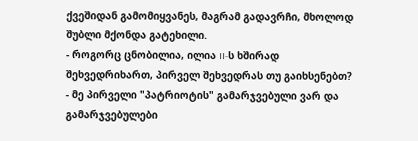ქვეშიდან გამომიყვანეს, მაგრამ გადავრჩი, მხოლოდ შუბლი მქონდა გატეხილი.
- როგორც ცნობილია, ილია II-ს ხშირად შეხვედრიხართ, პირველ შეხვედრას თუ გაიხსენებთ?
- მე პირველი "პატრიოტის" გამარჯვებული ვარ და გამარჯვებულები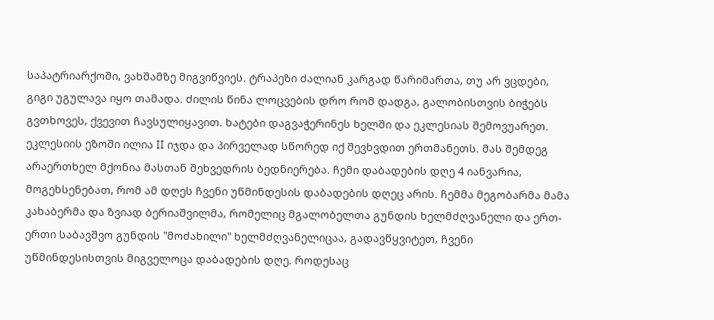საპატრიარქოში, ვახშამზე მიგვიწვიეს. ტრაპეზი ძალიან კარგად წარიმართა, თუ არ ვცდები, გიგი უგულავა იყო თამადა. ძილის წინა ლოცვების დრო რომ დადგა, გალობისთვის ბიჭებს გვთხოვეს, ქვევით ჩავსულიყავით. ხატები დაგვაჭერინეს ხელში და ეკლესიას შემოვუარეთ. ეკლესიის ეზოში ილია II იჯდა და პირველად სწორედ იქ შევხვდით ერთმანეთს. მას შემდეგ არაერთხელ მქონია მასთან შეხვედრის ბედნიერება. ჩემი დაბადების დღე 4 იანვარია, მოგეხსენებათ, რომ ამ დღეს ჩვენი უწმინდესის დაბადების დღეც არის. ჩემმა მეგობარმა მამა კახაბერმა და ზვიად ბერიაშვილმა, რომელიც მგალობელთა გუნდის ხელმძღვანელი და ერთ-ერთი საბავშვო გუნდის "მოძახილი" ხელმძღვანელიცაა, გადავწყვიტეთ, ჩვენი უწმინდესისთვის მიგველოცა დაბადების დღე. როდესაც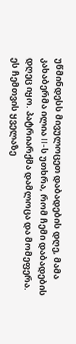უწმინდესს მივულოცეთ დაბადების დღე, მამა კახაბერმა ილია II-ს უთხრა, რომ ჩემი დაბადების დღეც იყო. პატრიარქმა დამლოცა და მომეფერა. ეს ჩემთვის ყველაზე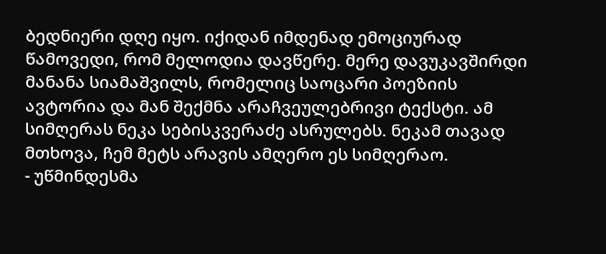ბედნიერი დღე იყო. იქიდან იმდენად ემოციურად წამოვედი, რომ მელოდია დავწერე. მერე დავუკავშირდი მანანა სიამაშვილს, რომელიც საოცარი პოეზიის ავტორია და მან შექმნა არაჩვეულებრივი ტექსტი. ამ სიმღერას ნეკა სებისკვერაძე ასრულებს. ნეკამ თავად მთხოვა, ჩემ მეტს არავის ამღერო ეს სიმღერაო.
- უწმინდესმა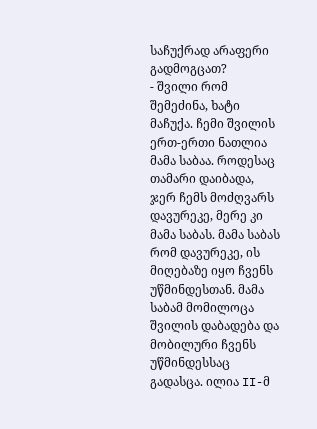საჩუქრად არაფერი გადმოგცათ?
- შვილი რომ შემეძინა, ხატი მაჩუქა. ჩემი შვილის ერთ-ერთი ნათლია მამა საბაა. როდესაც თამარი დაიბადა, ჯერ ჩემს მოძღვარს დავურეკე, მერე კი მამა საბას. მამა საბას რომ დავურეკე, ის მიღებაზე იყო ჩვენს უწმინდესთან. მამა საბამ მომილოცა შვილის დაბადება და მობილური ჩვენს უწმინდესსაც გადასცა. ილია II-მ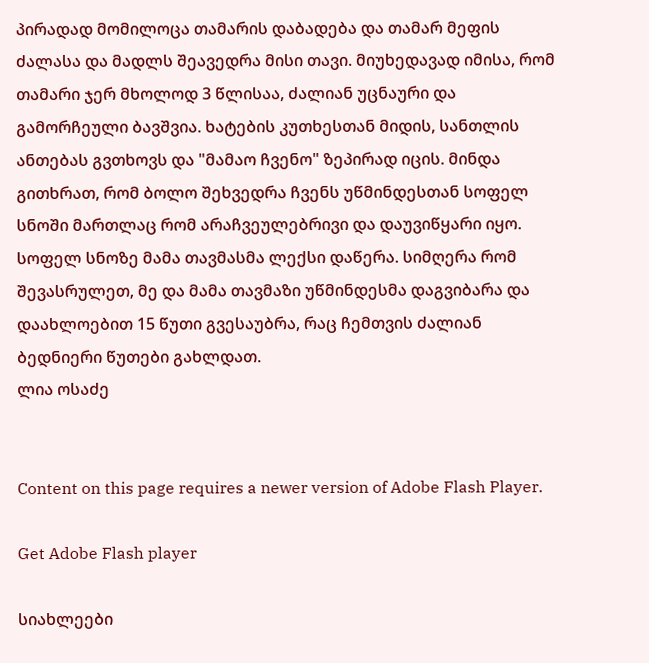პირადად მომილოცა თამარის დაბადება და თამარ მეფის ძალასა და მადლს შეავედრა მისი თავი. მიუხედავად იმისა, რომ თამარი ჯერ მხოლოდ 3 წლისაა, ძალიან უცნაური და გამორჩეული ბავშვია. ხატების კუთხესთან მიდის, სანთლის ანთებას გვთხოვს და "მამაო ჩვენო" ზეპირად იცის. მინდა გითხრათ, რომ ბოლო შეხვედრა ჩვენს უწმინდესთან სოფელ სნოში მართლაც რომ არაჩვეულებრივი და დაუვიწყარი იყო. სოფელ სნოზე მამა თავმასმა ლექსი დაწერა. სიმღერა რომ შევასრულეთ, მე და მამა თავმაზი უწმინდესმა დაგვიბარა და დაახლოებით 15 წუთი გვესაუბრა, რაც ჩემთვის ძალიან ბედნიერი წუთები გახლდათ.
ლია ოსაძე


Content on this page requires a newer version of Adobe Flash Player.

Get Adobe Flash player

სიახლეები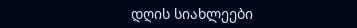დღის სიახლეები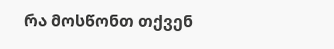რა მოსწონთ თქვენ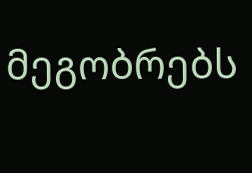მეგობრებს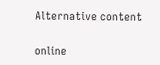Alternative content

online